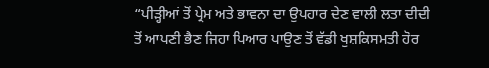“ਪੀੜ੍ਹੀਆਂ ਤੋਂ ਪ੍ਰੇਮ ਅਤੇ ਭਾਵਨਾ ਦਾ ਉਪਹਾਰ ਦੇਣ ਵਾਲੀ ਲਤਾ ਦੀਦੀ ਤੋਂ ਆਪਣੀ ਭੈਣ ਜਿਹਾ ਪਿਆਰ ਪਾਉਣ ਤੋਂ ਵੱਡੀ ਖੁਸ਼ਕਿਸਮਤੀ ਹੋਰ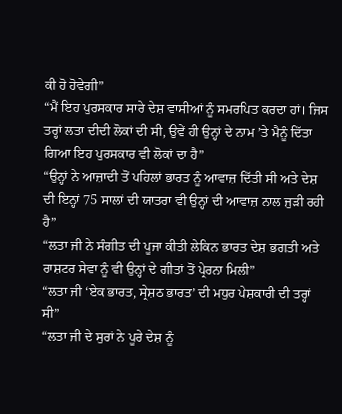ਕੀ ਹੋ ਹੋਵੇਗੀ”
“ਮੈਂ ਇਹ ਪੁਰਸਕਾਰ ਸਾਰੇ ਦੇਸ਼ ਵਾਸੀਆਂ ਨੂੰ ਸਮਰਪਿਤ ਕਰਦਾ ਹਾਂ। ਜਿਸ ਤਰ੍ਹਾਂ ਲਤਾ ਦੀਦੀ ਲੋਕਾਂ ਦੀ ਸੀ, ਉਵੇਂ ਹੀ ਉਨ੍ਹਾਂ ਦੇ ਨਾਮ ’ਤੇ ਮੈਨੂੰ ਦਿੱਤਾ ਗਿਆ ਇਹ ਪੁਰਸਕਾਰ ਵੀ ਲੋਕਾਂ ਦਾ ਹੈ”
“ਉਨ੍ਹਾਂ ਨੇ ਆਜ਼ਾਦੀ ਤੋਂ ਪਹਿਲਾਂ ਭਾਰਤ ਨੂੰ ਆਵਾਜ਼ ਦਿੱਤੀ ਸੀ ਅਤੇ ਦੇਸ਼ ਦੀ ਇਨ੍ਹਾਂ 75 ਸਾਲਾਂ ਦੀ ਯਾਤਰਾ ਵੀ ਉਨ੍ਹਾਂ ਦੀ ਆਵਾਜ਼ ਨਾਲ ਜੁੜੀ ਰਹੀ ਹੈ”
“ਲਤਾ ਜੀ ਨੇ ਸੰਗੀਤ ਦੀ ਪੂਜਾ ਕੀਤੀ ਲੇਕਿਨ ਭਾਰਤ ਦੇਸ਼ ਭਗਤੀ ਅਤੇ ਰਾਸ਼ਟਰ ਸੇਵਾ ਨੂੰ ਵੀ ਉਨ੍ਹਾਂ ਦੇ ਗੀਤਾਂ ਤੋਂ ਪ੍ਰੇਰਨਾ ਮਿਲੀ”
“ਲਤਾ ਜੀ ‘ਏਕ ਭਾਰਤ, ਸ੍ਰੇਸ਼ਠ ਭਾਰਤ’ ਦੀ ਮਧੁਰ ਪੇਸ਼ਕਾਰੀ ਦੀ ਤਰ੍ਹਾਂ ਸੀ”
“ਲਤਾ ਜੀ ਦੇ ਸੁਰਾਂ ਨੇ ਪੂਰੇ ਦੇਸ਼ ਨੂੰ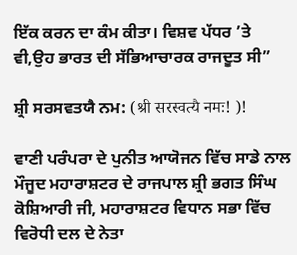ਇੱਕ ਕਰਨ ਦਾ ਕੰਮ ਕੀਤਾ। ਵਿਸ਼ਵ ਪੱਧਰ ’ਤੇ ਵੀ,ਉਹ ਭਾਰਤ ਦੀ ਸੱਭਿਆਚਾਰਕ ਰਾਜਦੂਤ ਸੀ”

ਸ਼੍ਰੀ ਸਰਸਵਤਯੈ ਨਮ: (श्री सरस्वत्यै नमः! )!

ਵਾਣੀ ਪਰੰਪਰਾ ਦੇ ਪੁਨੀਤ ਆਯੋਜਨ ਵਿੱਚ ਸਾਡੇ ਨਾਲ ਮੌਜੂਦ ਮਹਾਰਾਸ਼ਟਰ ਦੇ ਰਾਜਪਾਲ ਸ਼੍ਰੀ ਭਗਤ ਸਿੰਘ ਕੋਸ਼ਿਆਰੀ ਜੀ, ਮਹਾਰਾਸ਼ਟਰ ਵਿਧਾਨ ਸਭਾ ਵਿੱਚ ਵਿਰੋਧੀ ਦਲ ਦੇ ਨੇਤਾ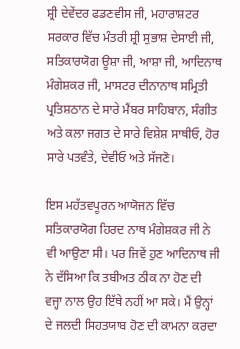ਸ਼੍ਰੀ ਦੇਵੇਂਦਰ ਫਡਣਵੀਸ ਜੀ, ਮਹਾਰਾਸ਼ਟਰ ਸਰਕਾਰ ਵਿੱਚ ਮੰਤਰੀ ਸ਼੍ਰੀ ਸੁਭਾਸ਼ ਦੇਸਾਈ ਜੀ, ਸਤਿਕਾਰਯੋਗ ਊਸ਼ਾ ਜੀ, ਆਸ਼ਾ ਜੀ, ਆਦਿਨਾਥ ਮੰਗੇਸ਼ਕਰ ਜੀ, ਮਾਸਟਰ ਦੀਨਾਨਾਥ ਸਮ੍ਰਿਤੀ ਪ੍ਰਤਿਸ਼ਠਾਨ ਦੇ ਸਾਰੇ ਮੈਂਬਰ ਸਾਹਿਬਾਨ, ਸੰਗੀਤ ਅਤੇ ਕਲਾ ਜਗਤ ਦੇ ਸਾਰੇ ਵਿਸ਼ੇਸ਼ ਸਾਥੀਓ, ਹੋਰ ਸਾਰੇ ਪਤਵੰਤੇ, ਦੇਵੀਓ ਅਤੇ ਸੱਜਣੋ।

ਇਸ ਮਹੱਤਵਪੂਰਨ ਆਯੋਜਨ ਵਿੱਚ ਸਤਿਕਾਰਯੋਗ ਹਿਰਦ ਨਾਥ ਮੰਗੇਸ਼ਕਰ ਜੀ ਨੇ ਵੀ ਆਉਣਾ ਸੀ। ਪਰ ਜਿਵੇਂ ਹੁਣ ਆਦਿਨਾਥ ਜੀ ਨੇ ਦੱਸਿਆ ਕਿ ਤਬੀਅਤ ਠੀਕ ਨਾ ਹੋਣ ਦੀ ਵਜ੍ਹਾ ਨਾਲ ਉਹ ਇੱਥੇ ਨਹੀਂ ਆ ਸਕੇ। ਮੈਂ ਉਨ੍ਹਾਂ ਦੇ ਜਲਦੀ ਸਿਹਤਯਾਬ ਹੋਣ ਦੀ ਕਾਮਨਾ ਕਰਦਾ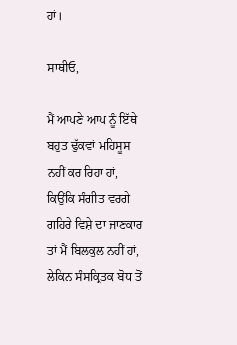ਹਾਂ।

ਸਾਥੀਓ,

ਮੈਂ ਆਪਣੇ ਆਪ ਨੂੰ ਇੱਥੇ ਬਹੁਤ ਢੁੱਕਵਾਂ ਮਹਿਸੂਸ ਨਹੀਂ ਕਰ ਰਿਹਾ ਹਾਂ, ਕਿਉਂਕਿ ਸੰਗੀਤ ਵਰਗੇ ਗਹਿਰੇ ਵਿਸ਼ੇ ਦਾ ਜਾਣਕਾਰ ਤਾਂ ਮੈਂ ਬਿਲਕੁਲ ਨਹੀਂ ਹਾਂ, ਲੇਕਿਨ ਸੰਸਕ੍ਰਿਤਕ ਬੋਧ ਤੋਂ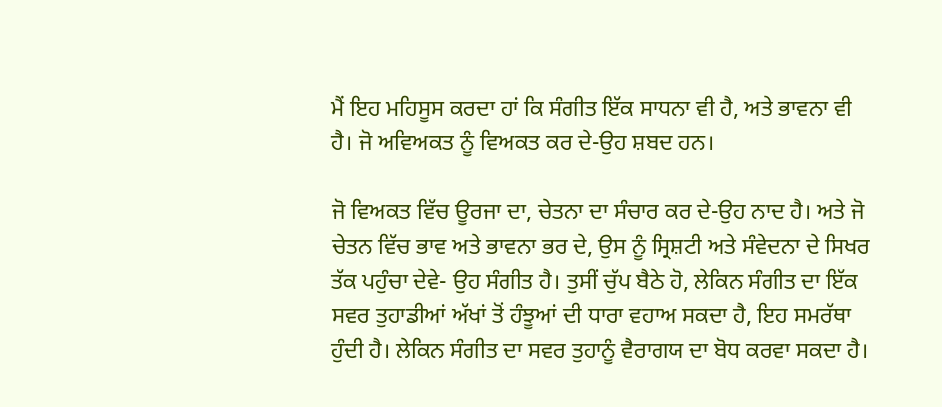ਮੈਂ ਇਹ ਮਹਿਸੂਸ ਕਰਦਾ ਹਾਂ ਕਿ ਸੰਗੀਤ ਇੱਕ ਸਾਧਨਾ ਵੀ ਹੈ, ਅਤੇ ਭਾਵਨਾ ਵੀ ਹੈ। ਜੋ ਅਵਿਅਕਤ ਨੂੰ ਵਿਅਕਤ ਕਰ ਦੇ-ਉਹ ਸ਼ਬਦ ਹਨ।

ਜੋ ਵਿਅਕਤ ਵਿੱਚ ਊਰਜਾ ਦਾ, ਚੇਤਨਾ ਦਾ ਸੰਚਾਰ ਕਰ ਦੇ-ਉਹ ਨਾਦ ਹੈ। ਅਤੇ ਜੋ ਚੇਤਨ ਵਿੱਚ ਭਾਵ ਅਤੇ ਭਾਵਨਾ ਭਰ ਦੇ, ਉਸ ਨੂੰ ਸ੍ਰਿਸ਼ਟੀ ਅਤੇ ਸੰਵੇਦਨਾ ਦੇ ਸਿਖਰ ਤੱਕ ਪਹੁੰਚਾ ਦੇਵੇ- ਉਹ ਸੰਗੀਤ ਹੈ। ਤੁਸੀਂ ਚੁੱਪ ਬੈਠੇ ਹੋ, ਲੇਕਿਨ ਸੰਗੀਤ ਦਾ ਇੱਕ ਸਵਰ ਤੁਹਾਡੀਆਂ ਅੱਖਾਂ ਤੋਂ ਹੰਝੂਆਂ ਦੀ ਧਾਰਾ ਵਹਾਅ ਸਕਦਾ ਹੈ, ਇਹ ਸਮਰੱਥਾ ਹੁੰਦੀ ਹੈ। ਲੇਕਿਨ ਸੰਗੀਤ ਦਾ ਸਵਰ ਤੁਹਾਨੂੰ ਵੈਰਾਗਯ ਦਾ ਬੋਧ ਕਰਵਾ ਸਕਦਾ ਹੈ।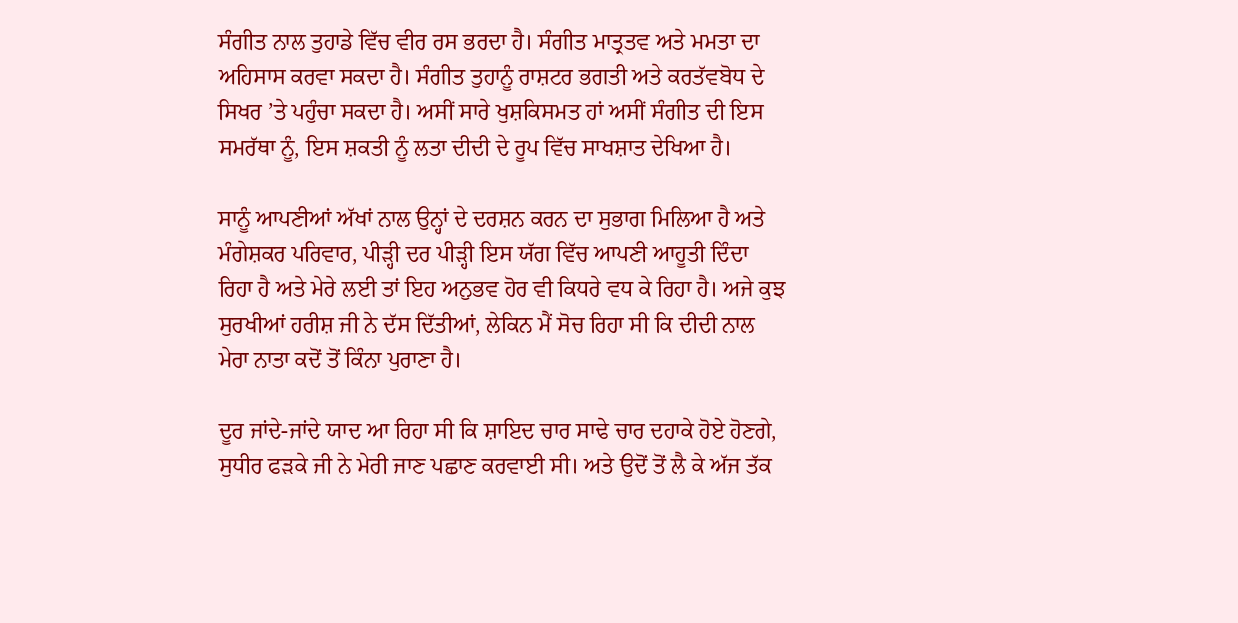ਸੰਗੀਤ ਨਾਲ ਤੁਹਾਡੇ ਵਿੱਚ ਵੀਰ ਰਸ ਭਰਦਾ ਹੈ। ਸੰਗੀਤ ਮਾਤ੍ਰਤਵ ਅਤੇ ਮਮਤਾ ਦਾ ਅਹਿਸਾਸ ਕਰਵਾ ਸਕਦਾ ਹੈ। ਸੰਗੀਤ ਤੁਹਾਨੂੰ ਰਾਸ਼ਟਰ ਭਗਤੀ ਅਤੇ ਕਰਤੱਵਬੋਧ ਦੇ ਸਿਖਰ ’ਤੇ ਪਹੁੰਚਾ ਸਕਦਾ ਹੈ। ਅਸੀਂ ਸਾਰੇ ਖੁਸ਼ਕਿਸਮਤ ਹਾਂ ਅਸੀਂ ਸੰਗੀਤ ਦੀ ਇਸ ਸਮਰੱਥਾ ਨੂੰ, ਇਸ ਸ਼ਕਤੀ ਨੂੰ ਲਤਾ ਦੀਦੀ ਦੇ ਰੂਪ ਵਿੱਚ ਸਾਖਸ਼ਾਤ ਦੇਖਿਆ ਹੈ।

ਸਾਨੂੰ ਆਪਣੀਆਂ ਅੱਖਾਂ ਨਾਲ ਉਨ੍ਹਾਂ ਦੇ ਦਰਸ਼ਨ ਕਰਨ ਦਾ ਸੁਭਾਗ ਮਿਲਿਆ ਹੈ ਅਤੇ ਮੰਗੇਸ਼ਕਰ ਪਰਿਵਾਰ, ਪੀੜ੍ਹੀ ਦਰ ਪੀੜ੍ਹੀ ਇਸ ਯੱਗ ਵਿੱਚ ਆਪਣੀ ਆਹੂਤੀ ਦਿੰਦਾ ਰਿਹਾ ਹੈ ਅਤੇ ਮੇਰੇ ਲਈ ਤਾਂ ਇਹ ਅਨੁਭਵ ਹੋਰ ਵੀ ਕਿਧਰੇ ਵਧ ਕੇ ਰਿਹਾ ਹੈ। ਅਜੇ ਕੁਝ ਸੁਰਖੀਆਂ ਹਰੀਸ਼ ਜੀ ਨੇ ਦੱਸ ਦਿੱਤੀਆਂ, ਲੇਕਿਨ ਮੈਂ ਸੋਚ ਰਿਹਾ ਸੀ ਕਿ ਦੀਦੀ ਨਾਲ ਮੇਰਾ ਨਾਤਾ ਕਦੋਂ ਤੋਂ ਕਿੰਨਾ ਪੁਰਾਣਾ ਹੈ।

ਦੂਰ ਜਾਂਦੇ-ਜਾਂਦੇ ਯਾਦ ਆ ਰਿਹਾ ਸੀ ਕਿ ਸ਼ਾਇਦ ਚਾਰ ਸਾਢੇ ਚਾਰ ਦਹਾਕੇ ਹੋਏ ਹੋਣਗੇ, ਸੁਧੀਰ ਫੜਕੇ ਜੀ ਨੇ ਮੇਰੀ ਜਾਣ ਪਛਾਣ ਕਰਵਾਈ ਸੀ। ਅਤੇ ਉਦੋਂ ਤੋਂ ਲੈ ਕੇ ਅੱਜ ਤੱਕ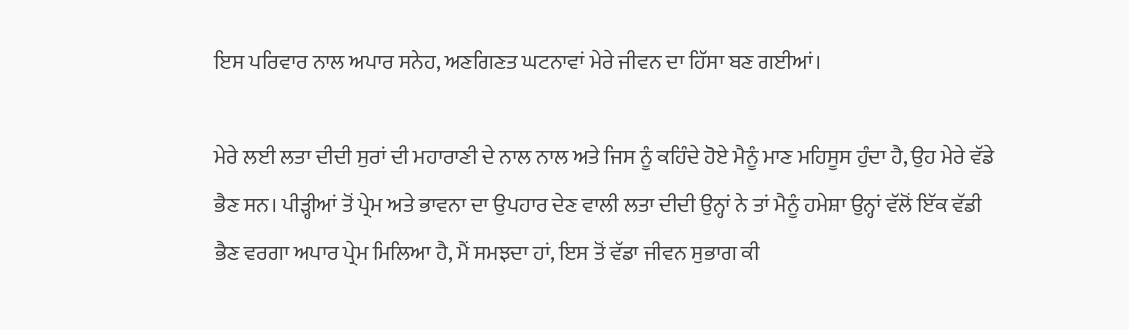ਇਸ ਪਰਿਵਾਰ ਨਾਲ ਅਪਾਰ ਸਨੇਹ, ਅਣਗਿਣਤ ਘਟਨਾਵਾਂ ਮੇਰੇ ਜੀਵਨ ਦਾ ਹਿੱਸਾ ਬਣ ਗਈਆਂ।

ਮੇਰੇ ਲਈ ਲਤਾ ਦੀਦੀ ਸੁਰਾਂ ਦੀ ਮਹਾਰਾਣੀ ਦੇ ਨਾਲ ਨਾਲ ਅਤੇ ਜਿਸ ਨੂੰ ਕਹਿੰਦੇ ਹੋਏ ਮੈਨੂੰ ਮਾਣ ਮਹਿਸੂਸ ਹੁੰਦਾ ਹੈ, ਉਹ ਮੇਰੇ ਵੱਡੇ ਭੈਣ ਸਨ। ਪੀੜ੍ਹੀਆਂ ਤੋਂ ਪ੍ਰੇਮ ਅਤੇ ਭਾਵਨਾ ਦਾ ਉਪਹਾਰ ਦੇਣ ਵਾਲੀ ਲਤਾ ਦੀਦੀ ਉਨ੍ਹਾਂ ਨੇ ਤਾਂ ਮੈਨੂੰ ਹਮੇਸ਼ਾ ਉਨ੍ਹਾਂ ਵੱਲੋਂ ਇੱਕ ਵੱਡੀ ਭੈਣ ਵਰਗਾ ਅਪਾਰ ਪ੍ਰੇਮ ਮਿਲਿਆ ਹੈ, ਮੈਂ ਸਮਝਦਾ ਹਾਂ, ਇਸ ਤੋਂ ਵੱਡਾ ਜੀਵਨ ਸੁਭਾਗ ਕੀ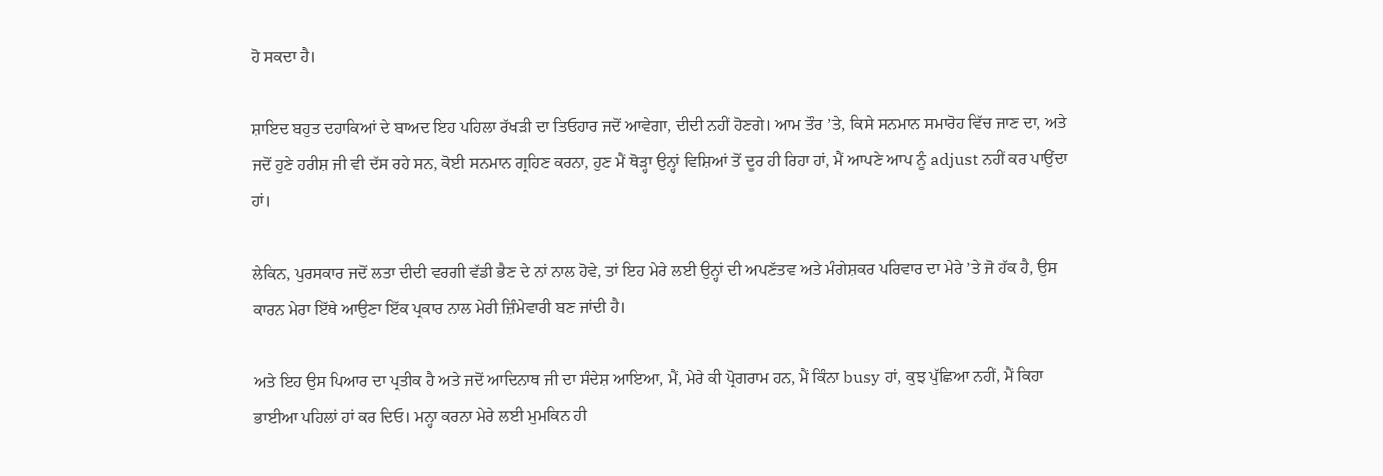ਹੋ ਸਕਦਾ ਹੈ।

ਸ਼ਾਇਦ ਬਹੁਤ ਦਹਾਕਿਆਂ ਦੇ ਬਾਅਦ ਇਹ ਪਹਿਲਾ ਰੱਖੜੀ ਦਾ ਤਿਓਹਾਰ ਜਦੋਂ ਆਵੇਗਾ, ਦੀਦੀ ਨਹੀਂ ਹੋਣਗੇ। ਆਮ ਤੌਰ ’ਤੇ, ਕਿਸੇ ਸਨਮਾਨ ਸਮਾਰੋਹ ਵਿੱਚ ਜਾਣ ਦਾ, ਅਤੇ ਜਦੋਂ ਹੁਣੇ ਹਰੀਸ਼ ਜੀ ਵੀ ਦੱਸ ਰਹੇ ਸਨ, ਕੋਈ ਸਨਮਾਨ ਗ੍ਰਹਿਣ ਕਰਨਾ, ਹੁਣ ਮੈਂ ਥੋੜ੍ਹਾ ਉਨ੍ਹਾਂ ਵਿਸ਼ਿਆਂ ਤੋਂ ਦੂਰ ਹੀ ਰਿਹਾ ਹਾਂ, ਮੈਂ ਆਪਣੇ ਆਪ ਨੂੰ adjust ਨਹੀਂ ਕਰ ਪਾਉਂਦਾ ਹਾਂ।

ਲੇਕਿਨ, ਪੁਰਸਕਾਰ ਜਦੋਂ ਲਤਾ ਦੀਦੀ ਵਰਗੀ ਵੱਡੀ ਭੈਣ ਦੇ ਨਾਂ ਨਾਲ ਹੋਵੇ, ਤਾਂ ਇਹ ਮੇਰੇ ਲਈ ਉਨ੍ਹਾਂ ਦੀ ਅਪਣੱਤਵ ਅਤੇ ਮੰਗੇਸ਼ਕਰ ਪਰਿਵਾਰ ਦਾ ਮੇਰੇ ’ਤੇ ਜੋ ਹੱਕ ਹੈ, ਉਸ ਕਾਰਨ ਮੇਰਾ ਇੱਥੇ ਆਉਣਾ ਇੱਕ ਪ੍ਰਕਾਰ ਨਾਲ ਮੇਰੀ ਜ਼ਿੰਮੇਵਾਰੀ ਬਣ ਜਾਂਦੀ ਹੈ।

ਅਤੇ ਇਹ ਉਸ ਪਿਆਰ ਦਾ ਪ੍ਰਤੀਕ ਹੈ ਅਤੇ ਜਦੋਂ ਆਦਿਨਾਥ ਜੀ ਦਾ ਸੰਦੇਸ਼ ਆਇਆ, ਮੈਂ, ਮੇਰੇ ਕੀ ਪ੍ਰੋਗਰਾਮ ਹਨ, ਮੈਂ ਕਿੰਨਾ busy ਹਾਂ, ਕੁਝ ਪੁੱਛਿਆ ਨਹੀਂ, ਮੈਂ ਕਿਹਾ ਭਾਈਆ ਪਹਿਲਾਂ ਹਾਂ ਕਰ ਦਿਓ। ਮਨ੍ਹਾ ਕਰਨਾ ਮੇਰੇ ਲਈ ਮੁਮਕਿਨ ਹੀ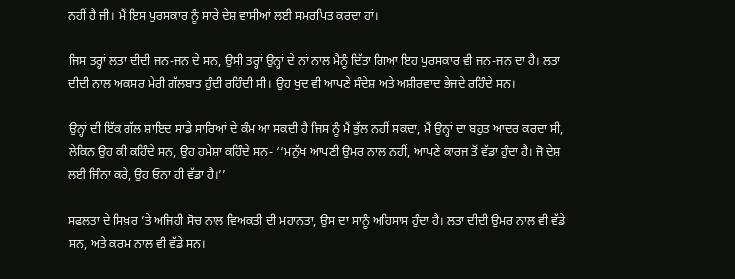ਨਹੀਂ ਹੈ ਜੀ। ਮੈਂ ਇਸ ਪੁਰਸਕਾਰ ਨੂੰ ਸਾਰੇ ਦੇਸ਼ ਵਾਸੀਆਂ ਲਈ ਸਮਰਪਿਤ ਕਰਦਾ ਹਾਂ।

ਜਿਸ ਤਰ੍ਹਾਂ ਲਤਾ ਦੀਦੀ ਜਨ-ਜਨ ਦੇ ਸਨ, ਉਸੀ ਤਰ੍ਹਾਂ ਉਨ੍ਹਾਂ ਦੇ ਨਾਂ ਨਾਲ ਮੈਨੂੰ ਦਿੱਤਾ ਗਿਆ ਇਹ ਪੁਰਸਕਾਰ ਵੀ ਜਨ-ਜਨ ਦਾ ਹੈ। ਲਤਾ ਦੀਦੀ ਨਾਲ ਅਕਸਰ ਮੇਰੀ ਗੱਲਬਾਤ ਹੁੰਦੀ ਰਹਿੰਦੀ ਸੀ। ਉਹ ਖੁਦ ਵੀ ਆਪਣੇ ਸੰਦੇਸ਼ ਅਤੇ ਅਸ਼ੀਰਵਾਦ ਭੇਜਦੇ ਰਹਿੰਦੇ ਸਨ।

ਉਨ੍ਹਾਂ ਦੀ ਇੱਕ ਗੱਲ ਸ਼ਾਇਦ ਸਾਡੇ ਸਾਰਿਆਂ ਦੇ ਕੰਮ ਆ ਸਕਦੀ ਹੈ ਜਿਸ ਨੂੰ ਮੈਂ ਭੁੱਲ ਨਹੀਂ ਸਕਦਾ, ਮੈਂ ਉਨ੍ਹਾਂ ਦਾ ਬਹੁਤ ਆਦਰ ਕਰਦਾ ਸੀ, ਲੇਕਿਨ ਉਹ ਕੀ ਕਹਿੰਦੇ ਸਨ, ਉਹ ਹਮੇਸ਼ਾ ਕਹਿੰਦੇ ਸਨ- ‘‘ਮਨੁੱਖ ਆਪਣੀ ਉਮਰ ਨਾਲ ਨਹੀਂ, ਆਪਣੇ ਕਾਰਜ ਤੋਂ ਵੱਡਾ ਹੁੰਦਾ ਹੈ। ਜੋ ਦੇਸ਼ ਲਈ ਜਿੰਨਾ ਕਰੇ, ਉਹ ਓਨਾ ਹੀ ਵੱਡਾ ਹੈ।’’

ਸਫਲਤਾ ਦੇ ਸਿਖ਼ਰ ’ਤੇ ਅਜਿਹੀ ਸੋਚ ਨਾਲ ਵਿਅਕਤੀ ਦੀ ਮਹਾਨਤਾ, ਉਸ ਦਾ ਸਾਨੂੰ ਅਹਿਸਾਸ ਹੁੰਦਾ ਹੈ। ਲਤਾ ਦੀਦੀ ਉਮਰ ਨਾਲ ਵੀ ਵੱਡੇ ਸਨ, ਅਤੇ ਕਰਮ ਨਾਲ ਵੀ ਵੱਡੇ ਸਨ।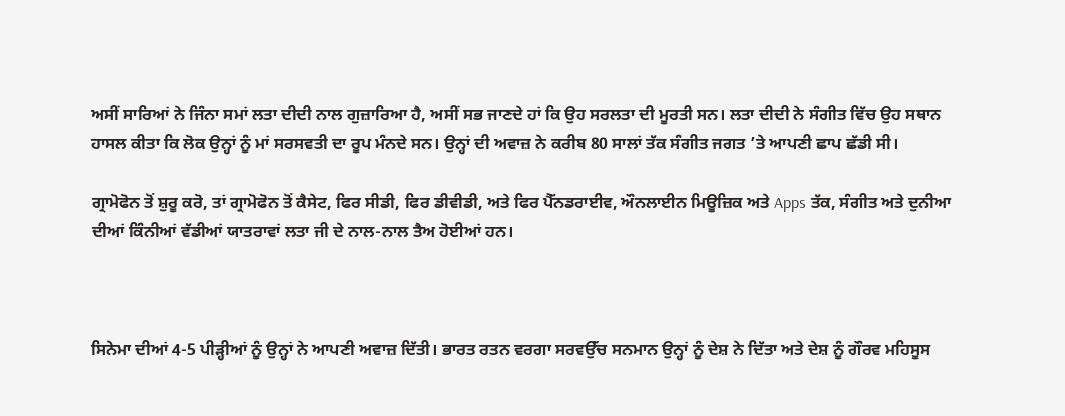ਅਸੀਂ ਸਾਰਿਆਂ ਨੇ ਜਿੰਨਾ ਸਮਾਂ ਲਤਾ ਦੀਦੀ ਨਾਲ ਗੁਜ਼ਾਰਿਆ ਹੈ, ਅਸੀਂ ਸਭ ਜਾਣਦੇ ਹਾਂ ਕਿ ਉਹ ਸਰਲਤਾ ਦੀ ਮੂਰਤੀ ਸਨ। ਲਤਾ ਦੀਦੀ ਨੇ ਸੰਗੀਤ ਵਿੱਚ ਉਹ ਸਥਾਨ ਹਾਸਲ ਕੀਤਾ ਕਿ ਲੋਕ ਉਨ੍ਹਾਂ ਨੂੰ ਮਾਂ ਸਰਸਵਤੀ ਦਾ ਰੂਪ ਮੰਨਦੇ ਸਨ। ਉਨ੍ਹਾਂ ਦੀ ਅਵਾਜ਼ ਨੇ ਕਰੀਬ 80 ਸਾਲਾਂ ਤੱਕ ਸੰਗੀਤ ਜਗਤ ’ਤੇ ਆਪਣੀ ਛਾਪ ਛੱਡੀ ਸੀ।

ਗ੍ਰਾਮੋਫੋਨ ਤੋਂ ਸ਼ੁਰੂ ਕਰੋ, ਤਾਂ ਗ੍ਰਾਮੋਫੋਨ ਤੋਂ ਕੈਸੇਟ, ਫਿਰ ਸੀਡੀ, ਫਿਰ ਡੀਵੀਡੀ, ਅਤੇ ਫਿਰ ਪੈੱਨਡਰਾਈਵ, ਔਨਲਾਈਨ ਮਿਊਜ਼ਿਕ ਅਤੇ Apps ਤੱਕ, ਸੰਗੀਤ ਅਤੇ ਦੁਨੀਆ ਦੀਆਂ ਕਿੰਨੀਆਂ ਵੱਡੀਆਂ ਯਾਤਰਾਵਾਂ ਲਤਾ ਜੀ ਦੇ ਨਾਲ-ਨਾਲ ਤੈਅ ਹੋਈਆਂ ਹਨ।



ਸਿਨੇਮਾ ਦੀਆਂ 4-5 ਪੀੜ੍ਹੀਆਂ ਨੂੰ ਉਨ੍ਹਾਂ ਨੇ ਆਪਣੀ ਅਵਾਜ਼ ਦਿੱਤੀ। ਭਾਰਤ ਰਤਨ ਵਰਗਾ ਸਰਵਉੱਚ ਸਨਮਾਨ ਉਨ੍ਹਾਂ ਨੂੰ ਦੇਸ਼ ਨੇ ਦਿੱਤਾ ਅਤੇ ਦੇਸ਼ ਨੂੰ ਗੌਰਵ ਮਹਿਸੂਸ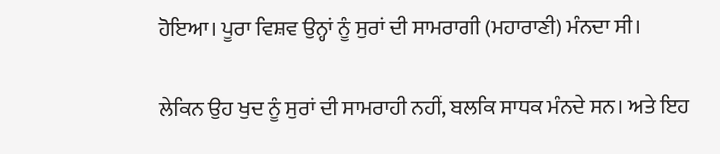ਹੋਇਆ। ਪੂਰਾ ਵਿਸ਼ਵ ਉਨ੍ਹਾਂ ਨੂੰ ਸੁਰਾਂ ਦੀ ਸਾਮਰਾਗੀ (ਮਹਾਰਾਣੀ) ਮੰਨਦਾ ਸੀ।

ਲੇਕਿਨ ਉਹ ਖੁਦ ਨੂੰ ਸੁਰਾਂ ਦੀ ਸਾਮਰਾਹੀ ਨਹੀਂ, ਬਲਕਿ ਸਾਧਕ ਮੰਨਦੇ ਸਨ। ਅਤੇ ਇਹ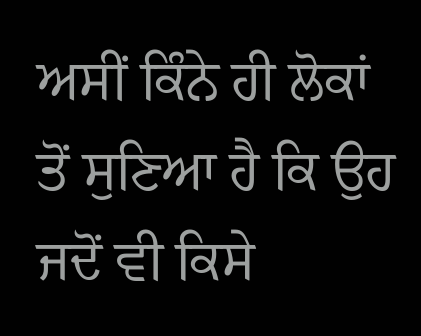ਅਸੀਂ ਕਿੰਨੇ ਹੀ ਲੋਕਾਂ ਤੋਂ ਸੁਣਿਆ ਹੈ ਕਿ ਉਹ ਜਦੋਂ ਵੀ ਕਿਸੇ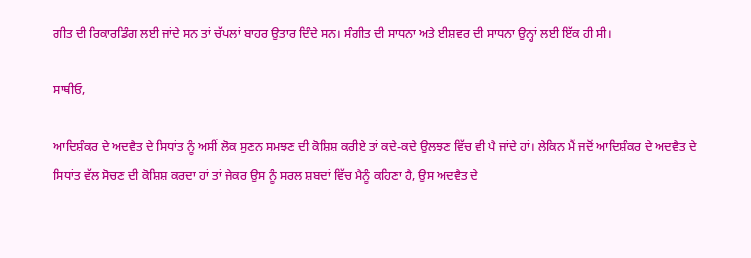ਗੀਤ ਦੀ ਰਿਕਾਰਡਿੰਗ ਲਈ ਜਾਂਦੇ ਸਨ ਤਾਂ ਚੱਪਲਾਂ ਬਾਹਰ ਉਤਾਰ ਦਿੰਦੇ ਸਨ। ਸੰਗੀਤ ਦੀ ਸਾਧਨਾ ਅਤੇ ਈਸ਼ਵਰ ਦੀ ਸਾਧਨਾ ਉਨ੍ਹਾਂ ਲਈ ਇੱਕ ਹੀ ਸੀ।

ਸਾਥੀਓ,

ਆਦਿਸ਼ੰਕਰ ਦੇ ਅਦਵੈਤ ਦੇ ਸਿਧਾਂਤ ਨੂੰ ਅਸੀਂ ਲੋਕ ਸੁਣਨ ਸਮਝਣ ਦੀ ਕੋਸ਼ਿਸ਼ ਕਰੀਏ ਤਾਂ ਕਦੇ-ਕਦੇ ਉਲਝਣ ਵਿੱਚ ਵੀ ਪੈ ਜਾਂਦੇ ਹਾਂ। ਲੇਕਿਨ ਮੈਂ ਜਦੋਂ ਆਦਿਸ਼ੰਕਰ ਦੇ ਅਦਵੈਤ ਦੇ ਸਿਧਾਂਤ ਵੱਲ ਸੋਚਣ ਦੀ ਕੋਸ਼ਿਸ਼ ਕਰਦਾ ਹਾਂ ਤਾਂ ਜੇਕਰ ਉਸ ਨੂੰ ਸਰਲ ਸ਼ਬਦਾਂ ਵਿੱਚ ਮੈਨੂੰ ਕਹਿਣਾ ਹੈ, ਉਸ ਅਦਵੈਤ ਦੇ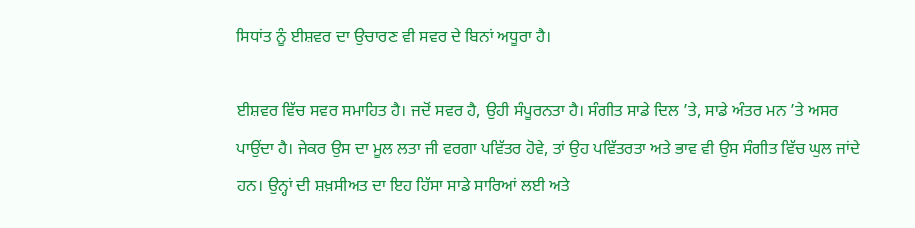ਸਿਧਾਂਤ ਨੂੰ ਈਸ਼ਵਰ ਦਾ ਉਚਾਰਣ ਵੀ ਸਵਰ ਦੇ ਬਿਨਾਂ ਅਧੂਰਾ ਹੈ।

ਈਸ਼ਵਰ ਵਿੱਚ ਸਵਰ ਸਮਾਹਿਤ ਹੈ। ਜਦੋਂ ਸਵਰ ਹੈ, ਉਹੀ ਸੰਪੂਰਨਤਾ ਹੈ। ਸੰਗੀਤ ਸਾਡੇ ਦਿਲ ’ਤੇ, ਸਾਡੇ ਅੰਤਰ ਮਨ ’ਤੇ ਅਸਰ ਪਾਉਂਦਾ ਹੈ। ਜੇਕਰ ਉਸ ਦਾ ਮੂਲ ਲਤਾ ਜੀ ਵਰਗਾ ਪਵਿੱਤਰ ਹੋਵੇ, ਤਾਂ ਉਹ ਪਵਿੱਤਰਤਾ ਅਤੇ ਭਾਵ ਵੀ ਉਸ ਸੰਗੀਤ ਵਿੱਚ ਘੁਲ ਜਾਂਦੇ ਹਨ। ਉਨ੍ਹਾਂ ਦੀ ਸ਼ਖ਼ਸੀਅਤ ਦਾ ਇਹ ਹਿੱਸਾ ਸਾਡੇ ਸਾਰਿਆਂ ਲਈ ਅਤੇ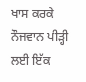ਖਾਸ ਕਰਕੇ ਨੌਜਵਾਨ ਪੀੜ੍ਹੀ ਲਈ ਇੱਕ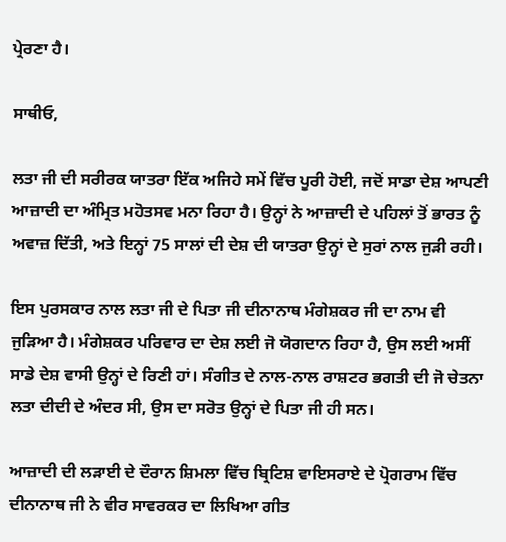ਪ੍ਰੇਰਣਾ ਹੈ।

ਸਾਥੀਓ,

ਲਤਾ ਜੀ ਦੀ ਸਰੀਰਕ ਯਾਤਰਾ ਇੱਕ ਅਜਿਹੇ ਸਮੇਂ ਵਿੱਚ ਪੂਰੀ ਹੋਈ, ਜਦੋਂ ਸਾਡਾ ਦੇਸ਼ ਆਪਣੀ ਆਜ਼ਾਦੀ ਦਾ ਅੰਮ੍ਰਿਤ ਮਹੋਤਸਵ ਮਨਾ ਰਿਹਾ ਹੈ। ਉਨ੍ਹਾਂ ਨੇ ਆਜ਼ਾਦੀ ਦੇ ਪਹਿਲਾਂ ਤੋਂ ਭਾਰਤ ਨੂੰ ਅਵਾਜ਼ ਦਿੱਤੀ, ਅਤੇ ਇਨ੍ਹਾਂ 75 ਸਾਲਾਂ ਦੀ ਦੇਸ਼ ਦੀ ਯਾਤਰਾ ਉਨ੍ਹਾਂ ਦੇ ਸੁਰਾਂ ਨਾਲ ਜੁੜੀ ਰਹੀ।

ਇਸ ਪੁਰਸਕਾਰ ਨਾਲ ਲਤਾ ਜੀ ਦੇ ਪਿਤਾ ਜੀ ਦੀਨਾਨਾਥ ਮੰਗੇਸ਼ਕਰ ਜੀ ਦਾ ਨਾਮ ਵੀ ਜੁੜਿਆ ਹੈ। ਮੰਗੇਸ਼ਕਰ ਪਰਿਵਾਰ ਦਾ ਦੇਸ਼ ਲਈ ਜੋ ਯੋਗਦਾਨ ਰਿਹਾ ਹੈ, ਉਸ ਲਈ ਅਸੀਂ ਸਾਡੇ ਦੇਸ਼ ਵਾਸੀ ਉਨ੍ਹਾਂ ਦੇ ਰਿਣੀ ਹਾਂ। ਸੰਗੀਤ ਦੇ ਨਾਲ-ਨਾਲ ਰਾਸ਼ਟਰ ਭਗਤੀ ਦੀ ਜੋ ਚੇਤਨਾ ਲਤਾ ਦੀਦੀ ਦੇ ਅੰਦਰ ਸੀ, ਉਸ ਦਾ ਸਰੋਤ ਉਨ੍ਹਾਂ ਦੇ ਪਿਤਾ ਜੀ ਹੀ ਸਨ।

ਆਜ਼ਾਦੀ ਦੀ ਲੜਾਈ ਦੇ ਦੌਰਾਨ ਸ਼ਿਮਲਾ ਵਿੱਚ ਬ੍ਰਿਟਿਸ਼ ਵਾਇਸਰਾਏ ਦੇ ਪ੍ਰੋਗਰਾਮ ਵਿੱਚ ਦੀਨਾਨਾਥ ਜੀ ਨੇ ਵੀਰ ਸਾਵਰਕਰ ਦਾ ਲਿਖਿਆ ਗੀਤ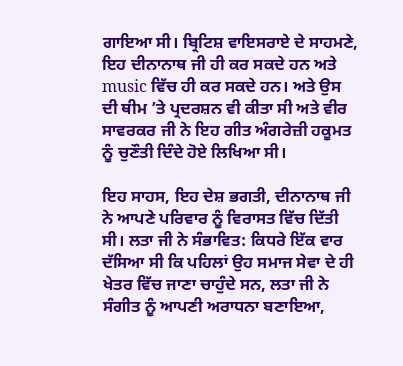ਗਾਇਆ ਸੀ। ਬ੍ਰਿਟਿਸ਼ ਵਾਇਸਰਾਏ ਦੇ ਸਾਹਮਣੇ, ਇਹ ਦੀਨਾਨਾਥ ਜੀ ਹੀ ਕਰ ਸਕਦੇ ਹਨ ਅਤੇ music ਵਿੱਚ ਹੀ ਕਰ ਸਕਦੇ ਹਨ। ਅਤੇ ਉਸ ਦੀ ਥੀਮ ’ਤੇ ਪ੍ਰਦਰਸ਼ਨ ਵੀ ਕੀਤਾ ਸੀ ਅਤੇ ਵੀਰ ਸਾਵਰਕਰ ਜੀ ਨੇ ਇਹ ਗੀਤ ਅੰਗਰੇਜ਼ੀ ਹਕੂਮਤ ਨੂੰ ਚੁਣੌਤੀ ਦਿੰਦੇ ਹੋਏ ਲਿਖਿਆ ਸੀ।

ਇਹ ਸਾਹਸ, ਇਹ ਦੇਸ਼ ਭਗਤੀ, ਦੀਨਾਨਾਥ ਜੀ ਨੇ ਆਪਣੇ ਪਰਿਵਾਰ ਨੂੰ ਵਿਰਾਸਤ ਵਿੱਚ ਦਿੱਤੀ ਸੀ। ਲਤਾ ਜੀ ਨੇ ਸੰਭਾਵਿਤ: ਕਿਧਰੇ ਇੱਕ ਵਾਰ ਦੱਸਿਆ ਸੀ ਕਿ ਪਹਿਲਾਂ ਉਹ ਸਮਾਜ ਸੇਵਾ ਦੇ ਹੀ ਖੇਤਰ ਵਿੱਚ ਜਾਣਾ ਚਾਹੁੰਦੇ ਸਨ, ਲਤਾ ਜੀ ਨੇ ਸੰਗੀਤ ਨੂੰ ਆਪਣੀ ਅਰਾਧਨਾ ਬਣਾਇਆ,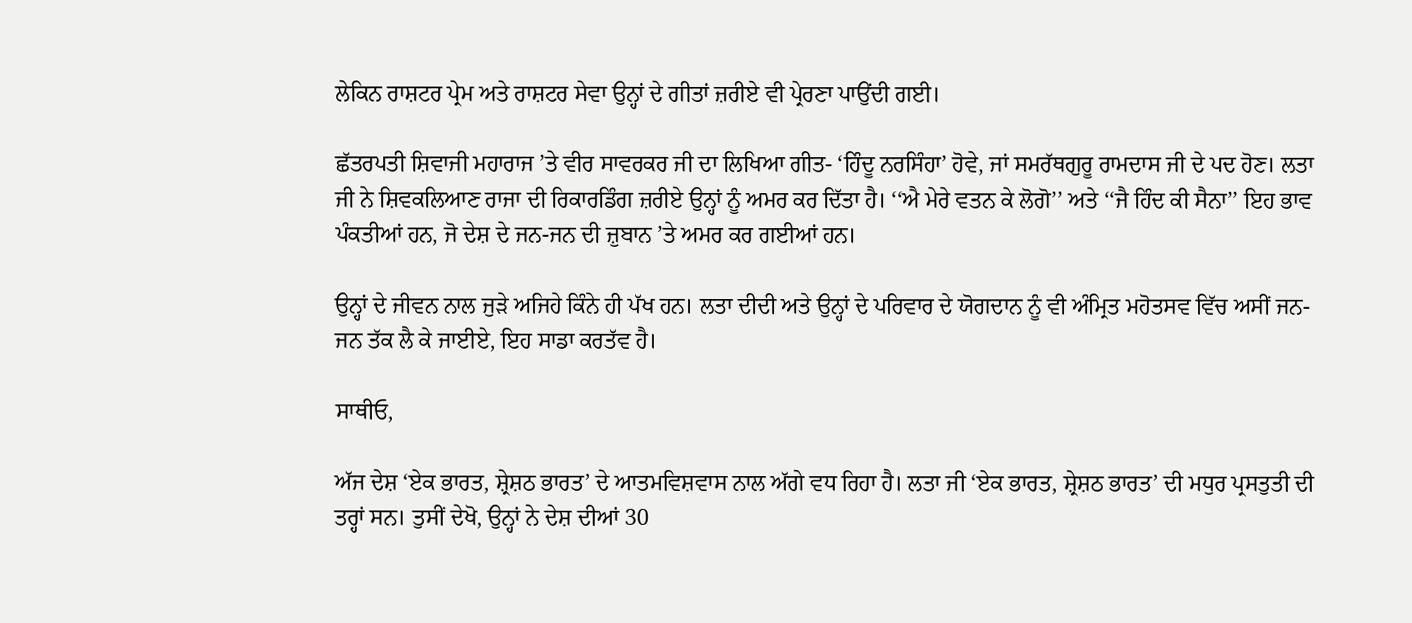ਲੇਕਿਨ ਰਾਸ਼ਟਰ ਪ੍ਰੇਮ ਅਤੇ ਰਾਸ਼ਟਰ ਸੇਵਾ ਉਨ੍ਹਾਂ ਦੇ ਗੀਤਾਂ ਜ਼ਰੀਏ ਵੀ ਪ੍ਰੇਰਣਾ ਪਾਉਂਦੀ ਗਈ।

ਛੱਤਰਪਤੀ ਸ਼ਿਵਾਜੀ ਮਹਾਰਾਜ ’ਤੇ ਵੀਰ ਸਾਵਰਕਰ ਜੀ ਦਾ ਲਿਖਿਆ ਗੀਤ- ‘ਹਿੰਦੂ ਨਰਸਿੰਹਾ’ ਹੋਵੇ, ਜਾਂ ਸਮਰੱਥਗੁਰੂ ਰਾਮਦਾਸ ਜੀ ਦੇ ਪਦ ਹੋਣ। ਲਤਾ ਜੀ ਨੇ ਸ਼ਿਵਕਲਿਆਣ ਰਾਜਾ ਦੀ ਰਿਕਾਰਡਿੰਗ ਜ਼ਰੀਏ ਉਨ੍ਹਾਂ ਨੂੰ ਅਮਰ ਕਰ ਦਿੱਤਾ ਹੈ। ‘‘ਐ ਮੇਰੇ ਵਤਨ ਕੇ ਲੋਗੋ’’ ਅਤੇ ‘‘ਜੈ ਹਿੰਦ ਕੀ ਸੈਨਾ’’ ਇਹ ਭਾਵ ਪੰਕਤੀਆਂ ਹਨ, ਜੋ ਦੇਸ਼ ਦੇ ਜਨ-ਜਨ ਦੀ ਜ਼ੁਬਾਨ ’ਤੇ ਅਮਰ ਕਰ ਗਈਆਂ ਹਨ।

ਉਨ੍ਹਾਂ ਦੇ ਜੀਵਨ ਨਾਲ ਜੁੜੇ ਅਜਿਹੇ ਕਿੰਨੇ ਹੀ ਪੱਖ ਹਨ। ਲਤਾ ਦੀਦੀ ਅਤੇ ਉਨ੍ਹਾਂ ਦੇ ਪਰਿਵਾਰ ਦੇ ਯੋਗਦਾਨ ਨੂੰ ਵੀ ਅੰਮ੍ਰਿਤ ਮਹੋਤਸਵ ਵਿੱਚ ਅਸੀਂ ਜਨ-ਜਨ ਤੱਕ ਲੈ ਕੇ ਜਾਈਏ, ਇਹ ਸਾਡਾ ਕਰਤੱਵ ਹੈ।

ਸਾਥੀਓ,

ਅੱਜ ਦੇਸ਼ ‘ਏਕ ਭਾਰਤ, ਸ਼੍ਰੇਸ਼ਠ ਭਾਰਤ’ ਦੇ ਆਤਮਵਿਸ਼ਵਾਸ ਨਾਲ ਅੱਗੇ ਵਧ ਰਿਹਾ ਹੈ। ਲਤਾ ਜੀ ‘ਏਕ ਭਾਰਤ, ਸ਼੍ਰੇਸ਼ਠ ਭਾਰਤ’ ਦੀ ਮਧੁਰ ਪ੍ਰਸਤੁਤੀ ਦੀ ਤਰ੍ਹਾਂ ਸਨ। ਤੁਸੀਂ ਦੇਖੋ, ਉਨ੍ਹਾਂ ਨੇ ਦੇਸ਼ ਦੀਆਂ 30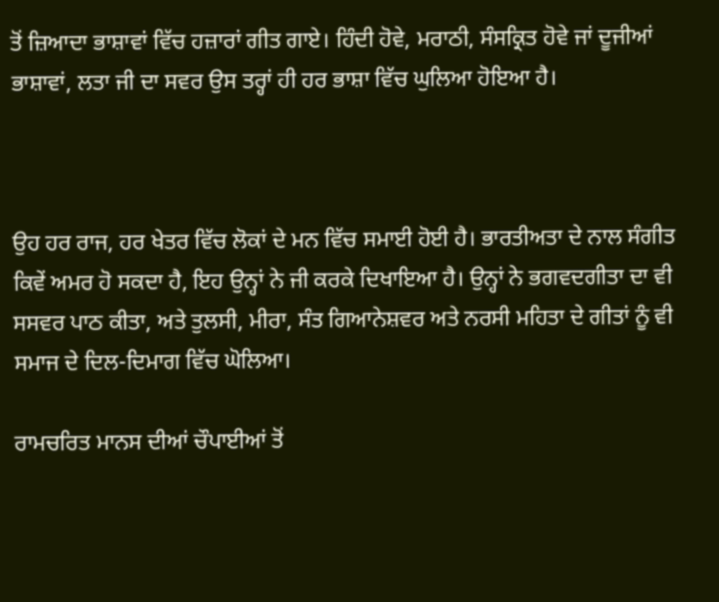ਤੋਂ ਜ਼ਿਆਦਾ ਭਾਸ਼ਾਵਾਂ ਵਿੱਚ ਹਜ਼ਾਰਾਂ ਗੀਤ ਗਾਏ। ਹਿੰਦੀ ਹੋਵੇ, ਮਰਾਠੀ, ਸੰਸਕ੍ਰਿਤ ਹੋਵੇ ਜਾਂ ਦੂਜੀਆਂ ਭਾਸ਼ਾਵਾਂ, ਲਤਾ ਜੀ ਦਾ ਸਵਰ ਉਸ ਤਰ੍ਹਾਂ ਹੀ ਹਰ ਭਾਸ਼ਾ ਵਿੱਚ ਘੁਲਿਆ ਹੋਇਆ ਹੈ।



ਉਹ ਹਰ ਰਾਜ, ਹਰ ਖੇਤਰ ਵਿੱਚ ਲੋਕਾਂ ਦੇ ਮਨ ਵਿੱਚ ਸਮਾਈ ਹੋਈ ਹੈ। ਭਾਰਤੀਅਤਾ ਦੇ ਨਾਲ ਸੰਗੀਤ ਕਿਵੇਂ ਅਮਰ ਹੋ ਸਕਦਾ ਹੈ, ਇਹ ਉਨ੍ਹਾਂ ਨੇ ਜੀ ਕਰਕੇ ਦਿਖਾਇਆ ਹੈ। ਉਨ੍ਹਾਂ ਨੇ ਭਗਵਦਗੀਤਾ ਦਾ ਵੀ ਸਸਵਰ ਪਾਠ ਕੀਤਾ, ਅਤੇ ਤੁਲਸੀ, ਮੀਰਾ, ਸੰਤ ਗਿਆਨੇਸ਼ਵਰ ਅਤੇ ਨਰਸੀ ਮਹਿਤਾ ਦੇ ਗੀਤਾਂ ਨੂੰ ਵੀ ਸਮਾਜ ਦੇ ਦਿਲ-ਦਿਮਾਗ ਵਿੱਚ ਘੋਲਿਆ।

ਰਾਮਚਰਿਤ ਮਾਨਸ ਦੀਆਂ ਚੌਪਾਈਆਂ ਤੋਂ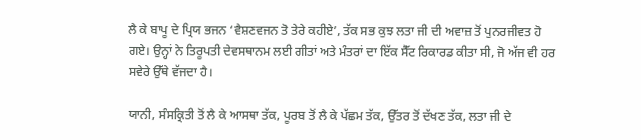ਲੈ ਕੇ ਬਾਪੂ ਦੇ ਪ੍ਰਿਯ ਭਜਨ ‘ਵੈਸ਼ਣਵਜਨ ਤੋ ਤੇਰੇ ਕਹੀਏ’, ਤੱਕ ਸਭ ਕੁਝ ਲਤਾ ਜੀ ਦੀ ਅਵਾਜ਼ ਤੋਂ ਪੁਨਰਜੀਵਤ ਹੋ ਗਏ। ਉਨ੍ਹਾਂ ਨੇ ਤਿਰੂਪਤੀ ਦੇਵਸਥਾਨਮ ਲਈ ਗੀਤਾਂ ਅਤੇ ਮੰਤਰਾਂ ਦਾ ਇੱਕ ਸੈੱਟ ਰਿਕਾਰਡ ਕੀਤਾ ਸੀ, ਜੋ ਅੱਜ ਵੀ ਹਰ ਸਵੇਰੇ ਉੱਥੇ ਵੱਜਦਾ ਹੈ।

ਯਾਨੀ, ਸੰਸਕ੍ਰਿਤੀ ਤੋਂ ਲੈ ਕੇ ਆਸਥਾ ਤੱਕ, ਪੂਰਬ ਤੋਂ ਲੈ ਕੇ ਪੱਛਮ ਤੱਕ, ਉੱਤਰ ਤੋਂ ਦੱਖਣ ਤੱਕ, ਲਤਾ ਜੀ ਦੇ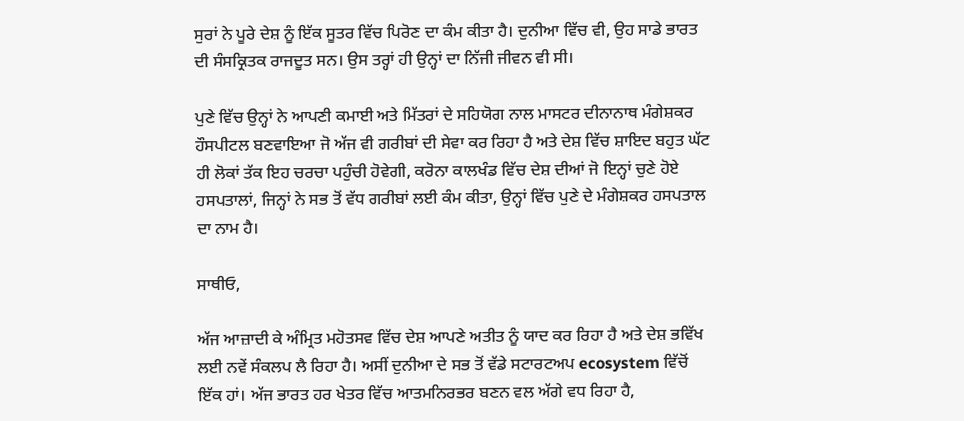ਸੁਰਾਂ ਨੇ ਪੂਰੇ ਦੇਸ਼ ਨੂੰ ਇੱਕ ਸੂਤਰ ਵਿੱਚ ਪਿਰੋਣ ਦਾ ਕੰਮ ਕੀਤਾ ਹੈ। ਦੁਨੀਆ ਵਿੱਚ ਵੀ, ਉਹ ਸਾਡੇ ਭਾਰਤ ਦੀ ਸੰਸਕ੍ਰਿਤਕ ਰਾਜਦੂਤ ਸਨ। ਉਸ ਤਰ੍ਹਾਂ ਹੀ ਉਨ੍ਹਾਂ ਦਾ ਨਿੱਜੀ ਜੀਵਨ ਵੀ ਸੀ।

ਪੁਣੇ ਵਿੱਚ ਉਨ੍ਹਾਂ ਨੇ ਆਪਣੀ ਕਮਾਈ ਅਤੇ ਮਿੱਤਰਾਂ ਦੇ ਸਹਿਯੋਗ ਨਾਲ ਮਾਸਟਰ ਦੀਨਾਨਾਥ ਮੰਗੇਸ਼ਕਰ ਹੌਸਪੀਟਲ ਬਣਵਾਇਆ ਜੋ ਅੱਜ ਵੀ ਗਰੀਬਾਂ ਦੀ ਸੇਵਾ ਕਰ ਰਿਹਾ ਹੈ ਅਤੇ ਦੇਸ਼ ਵਿੱਚ ਸ਼ਾਇਦ ਬਹੁਤ ਘੱਟ ਹੀ ਲੋਕਾਂ ਤੱਕ ਇਹ ਚਰਚਾ ਪਹੁੰਚੀ ਹੋਵੇਗੀ, ਕਰੋਨਾ ਕਾਲਖੰਡ ਵਿੱਚ ਦੇਸ਼ ਦੀਆਂ ਜੋ ਇਨ੍ਹਾਂ ਚੁਣੇ ਹੋਏ ਹਸਪਤਾਲਾਂ, ਜਿਨ੍ਹਾਂ ਨੇ ਸਭ ਤੋਂ ਵੱਧ ਗਰੀਬਾਂ ਲਈ ਕੰਮ ਕੀਤਾ, ਉਨ੍ਹਾਂ ਵਿੱਚ ਪੁਣੇ ਦੇ ਮੰਗੇਸ਼ਕਰ ਹਸਪਤਾਲ ਦਾ ਨਾਮ ਹੈ।

ਸਾਥੀਓ,

ਅੱਜ ਆਜ਼ਾਦੀ ਕੇ ਅੰਮ੍ਰਿਤ ਮਹੋਤਸਵ ਵਿੱਚ ਦੇਸ਼ ਆਪਣੇ ਅਤੀਤ ਨੂੰ ਯਾਦ ਕਰ ਰਿਹਾ ਹੈ ਅਤੇ ਦੇਸ਼ ਭਵਿੱਖ ਲਈ ਨਵੇਂ ਸੰਕਲਪ ਲੈ ਰਿਹਾ ਹੈ। ਅਸੀਂ ਦੁਨੀਆ ਦੇ ਸਭ ਤੋਂ ਵੱਡੇ ਸਟਾਰਟਅਪ ecosystem ਵਿੱਚੋਂ ਇੱਕ ਹਾਂ। ਅੱਜ ਭਾਰਤ ਹਰ ਖੇਤਰ ਵਿੱਚ ਆਤਮਨਿਰਭਰ ਬਣਨ ਵਲ ਅੱਗੇ ਵਧ ਰਿਹਾ ਹੈ,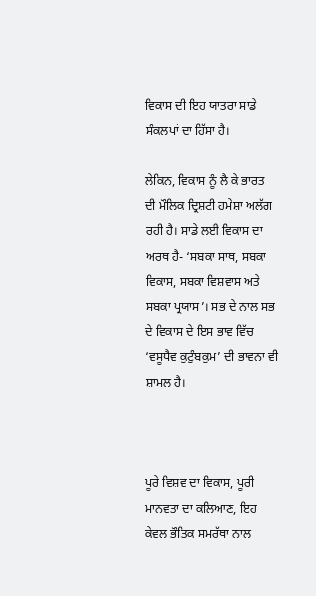ਵਿਕਾਸ ਦੀ ਇਹ ਯਾਤਰਾ ਸਾਡੇ ਸੰਕਲਪਾਂ ਦਾ ਹਿੱਸਾ ਹੈ।

ਲੇਕਿਨ, ਵਿਕਾਸ ਨੂੰ ਲੈ ਕੇ ਭਾਰਤ ਦੀ ਮੌਲਿਕ ਦ੍ਰਿਸ਼ਟੀ ਹਮੇਸ਼ਾ ਅਲੱਗ ਰਹੀ ਹੈ। ਸਾਡੇ ਲਈ ਵਿਕਾਸ ਦਾ ਅਰਥ ਹੈ- ‘ਸਬਕਾ ਸਾਥ, ਸਬਕਾ ਵਿਕਾਸ, ਸਬਕਾ ਵਿਸ਼ਵਾਸ ਅਤੇ ਸਬਕਾ ਪ੍ਰਯਾਸ’। ਸਭ ਦੇ ਨਾਲ ਸਭ ਦੇ ਵਿਕਾਸ ਦੇ ਇਸ ਭਾਵ ਵਿੱਚ ‘ਵਸੂਧੈਵ ਕੁਟੁੰਬਕੁਮ’ ਦੀ ਭਾਵਨਾ ਵੀ ਸ਼ਾਮਲ ਹੈ।



ਪੂਰੇ ਵਿਸ਼ਵ ਦਾ ਵਿਕਾਸ, ਪੂਰੀ ਮਾਨਵਤਾ ਦਾ ਕਲਿਆਣ, ਇਹ ਕੇਵਲ ਭੌਤਿਕ ਸਮਰੱਥਾ ਨਾਲ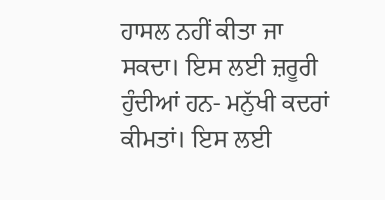ਹਾਸਲ ਨਹੀਂ ਕੀਤਾ ਜਾ ਸਕਦਾ। ਇਸ ਲਈ ਜ਼ਰੂਰੀ ਹੁੰਦੀਆਂ ਹਨ- ਮਨੁੱਖੀ ਕਦਰਾਂ ਕੀਮਤਾਂ। ਇਸ ਲਈ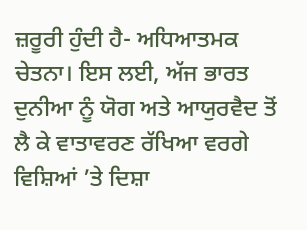ਜ਼ਰੂਰੀ ਹੁੰਦੀ ਹੈ- ਅਧਿਆਤਮਕ ਚੇਤਨਾ। ਇਸ ਲਈ, ਅੱਜ ਭਾਰਤ ਦੁਨੀਆ ਨੂੰ ਯੋਗ ਅਤੇ ਆਯੁਰਵੈਦ ਤੋਂ ਲੈ ਕੇ ਵਾਤਾਵਰਣ ਰੱਖਿਆ ਵਰਗੇ ਵਿਸ਼ਿਆਂ ’ਤੇ ਦਿਸ਼ਾ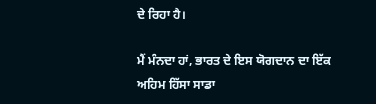ਦੇ ਰਿਹਾ ਹੈ।

ਮੈਂ ਮੰਨਦਾ ਹਾਂ, ਭਾਰਤ ਦੇ ਇਸ ਯੋਗਦਾਨ ਦਾ ਇੱਕ ਅਹਿਮ ਹਿੱਸਾ ਸਾਡਾ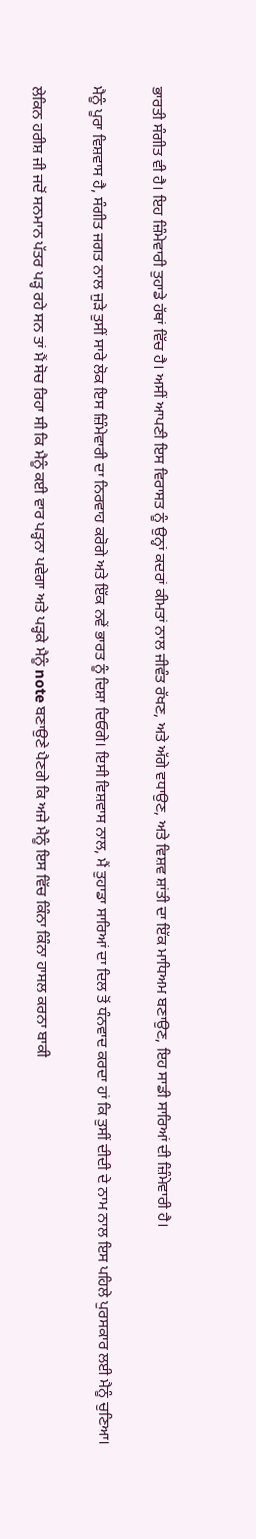ਭਾਰਤੀ ਸੰਗੀਤ ਵੀ ਹੈ। ਇਹ ਜ਼ਿੰਮੇਵਾਰੀ ਤੁਹਾਡੇ ਹੱਥਾਂ ਵਿੱਚ ਹੈ। ਅਸੀਂ ਆਪਣੀ ਇਸ ਵਿਰਾਸਤ ਨੂੰ ਉਨ੍ਹਾਂ ਕਦਰਾਂ ਕੀਮਤਾਂ ਨਾਲ ਜੀਵੰਤ ਰੱਖਣ, ਅਤੇ ਅੱਗੇ ਵਧਾਉਣ, ਅਤੇ ਵਿਸ਼ਵ ਸ਼ਾਂਤੀ ਦਾ ਇੱਕ ਮਾਧਿਅਮ ਬਣਾਉਣ, ਇਹ ਸਾਡੀ ਸਾਰਿਆਂ ਦੀ ਜ਼ਿੰਮੇਵਾਰੀ ਹੈ।

ਮੈਨੂੰ ਪੂਰਾ ਵਿਸ਼ਵਾਸ ਹੈ, ਸੰਗੀਤ ਜਗਤ ਨਾਲ ਜੁੜੇ ਤੁਸੀਂ ਸਾਰੇ ਲੋਕ ਇਸ ਜ਼ਿੰਮੇਵਾਰੀ ਦਾ ਨਿਰਵਾਹ ਕਰੋਗੇ ਅਤੇ ਇੱਕ ਨਵੇਂ ਭਾਰਤ ਨੂੰ ਦਿਸ਼ਾ ਦਿਓਗੇ। ਇਸੀ ਵਿਸ਼ਵਾਸ ਨਾਲ, ਮੈਂ ਤੁਹਾਡਾ ਸਾਰਿਆਂ ਦਾ ਦਿਲ ਤੋਂ ਧੰਨਵਾਦ ਕਰਦਾ ਹਾਂ ਕਿ ਤੁਸੀਂ ਦੀਦੀ ਦੇ ਨਾਮ ਨਾਲ ਇਸ ਪਹਿਲੇ ਪੁਰਸਕਾਰ ਲਈ ਮੈਨੂੰ ਚੁਣਿਆ।

ਲੇਕਿਨ ਹਰੀਸ਼ ਜੀ ਜਦੋਂ ਸਨਮਾਨ ਪੱਤਰ ਪੜ੍ਹ ਰਹੇ ਸਨ ਤਾਂ ਮੈਂ ਸੋਚ ਰਿਹਾ ਸੀ ਕਿ ਮੈਨੂੰ ਕਈ ਵਾਰ ਪੜ੍ਹਨਾ ਪਵੇਗਾ ਅਤੇ ਪੜ੍ਹਕੇ ਮੈਨੂੰ note ਬਣਾਉਣੇ ਪੈਣਗੇ ਕਿ ਅਜੇ ਮੈਨੂੰ ਇਸ ਵਿੱਚ ਕਿੰਨਾ ਕਿੰਨਾ ਹਾਸਲ ਕਰਨਾ ਬਾਕੀ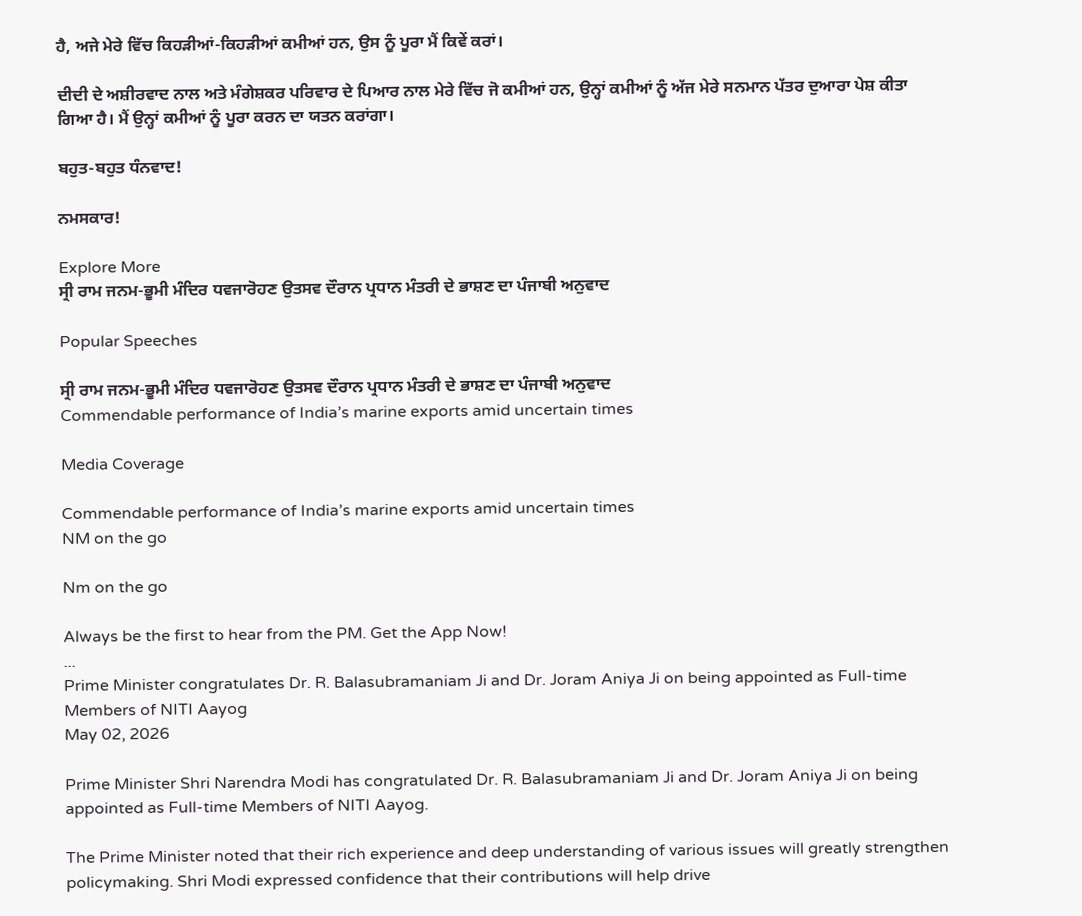ਹੈ, ਅਜੇ ਮੇਰੇ ਵਿੱਚ ਕਿਹੜੀਆਂ-ਕਿਹੜੀਆਂ ਕਮੀਆਂ ਹਨ, ਉਸ ਨੂੰ ਪੂਰਾ ਮੈਂ ਕਿਵੇਂ ਕਰਾਂ।

ਦੀਦੀ ਦੇ ਅਸ਼ੀਰਵਾਦ ਨਾਲ ਅਤੇ ਮੰਗੇਸ਼ਕਰ ਪਰਿਵਾਰ ਦੇ ਪਿਆਰ ਨਾਲ ਮੇਰੇ ਵਿੱਚ ਜੋ ਕਮੀਆਂ ਹਨ, ਉਨ੍ਹਾਂ ਕਮੀਆਂ ਨੂੰ ਅੱਜ ਮੇਰੇ ਸਨਮਾਨ ਪੱਤਰ ਦੁਆਰਾ ਪੇਸ਼ ਕੀਤਾ ਗਿਆ ਹੈ। ਮੈਂ ਉਨ੍ਹਾਂ ਕਮੀਆਂ ਨੂੰ ਪੂਰਾ ਕਰਨ ਦਾ ਯਤਨ ਕਰਾਂਗਾ।

ਬਹੁਤ-ਬਹੁਤ ਧੰਨਵਾਦ!

ਨਮਸਕਾਰ!

Explore More
ਸ੍ਰੀ ਰਾਮ ਜਨਮ-ਭੂਮੀ ਮੰਦਿਰ ਧਵਜਾਰੋਹਣ ਉਤਸਵ ਦੌਰਾਨ ਪ੍ਰਧਾਨ ਮੰਤਰੀ ਦੇ ਭਾਸ਼ਣ ਦਾ ਪੰਜਾਬੀ ਅਨੁਵਾਦ

Popular Speeches

ਸ੍ਰੀ ਰਾਮ ਜਨਮ-ਭੂਮੀ ਮੰਦਿਰ ਧਵਜਾਰੋਹਣ ਉਤਸਵ ਦੌਰਾਨ ਪ੍ਰਧਾਨ ਮੰਤਰੀ ਦੇ ਭਾਸ਼ਣ ਦਾ ਪੰਜਾਬੀ ਅਨੁਵਾਦ
Commendable performance of India’s marine exports amid uncertain times

Media Coverage

Commendable performance of India’s marine exports amid uncertain times
NM on the go

Nm on the go

Always be the first to hear from the PM. Get the App Now!
...
Prime Minister congratulates Dr. R. Balasubramaniam Ji and Dr. Joram Aniya Ji on being appointed as Full-time Members of NITI Aayog
May 02, 2026

Prime Minister Shri Narendra Modi has congratulated Dr. R. Balasubramaniam Ji and Dr. Joram Aniya Ji on being appointed as Full-time Members of NITI Aayog.

The Prime Minister noted that their rich experience and deep understanding of various issues will greatly strengthen policymaking. Shri Modi expressed confidence that their contributions will help drive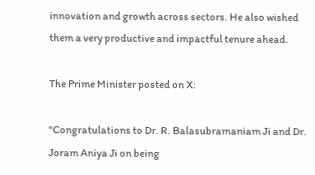innovation and growth across sectors. He also wished them a very productive and impactful tenure ahead.

The Prime Minister posted on X:

"Congratulations to Dr. R. Balasubramaniam Ji and Dr. Joram Aniya Ji on being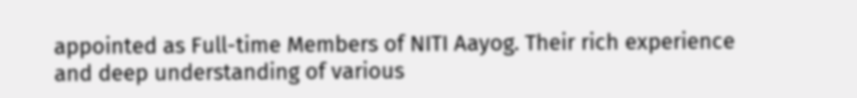appointed as Full-time Members of NITI Aayog. Their rich experience and deep understanding of various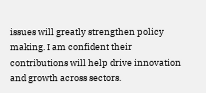issues will greatly strengthen policy making. I am confident their contributions will help drive innovation and growth across sectors.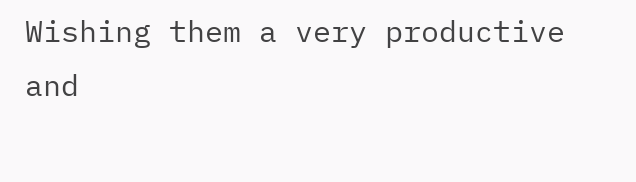Wishing them a very productive and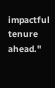impactful tenure ahead."